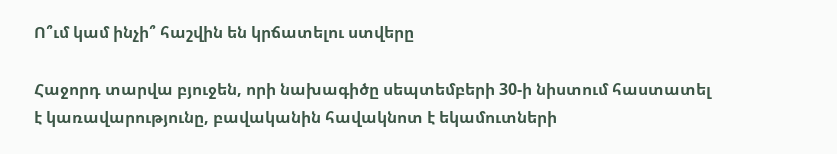Ո՞ւմ կամ ինչի՞ հաշվին են կրճատելու ստվերը

Հաջորդ տարվա բյուջեն, որի նախագիծը սեպտեմբերի 30-ի նիստում հաստատել է կառավարությունը, բավականին հավակնոտ է եկամուտների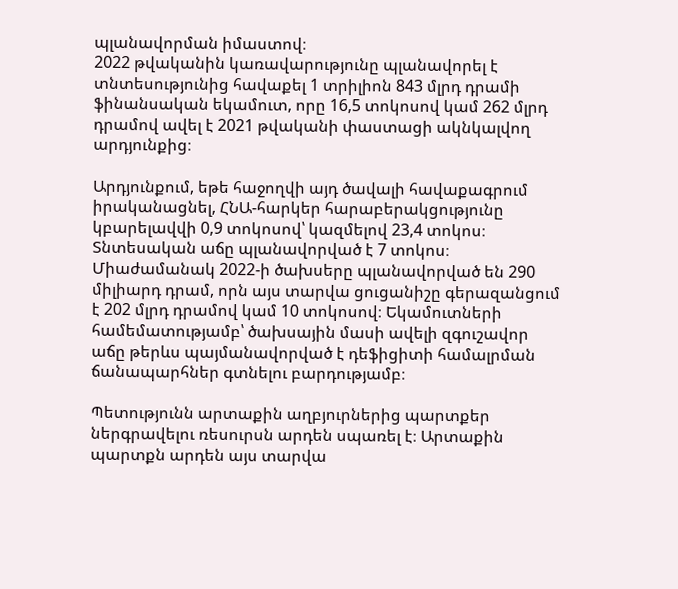պլանավորման իմաստով։
2022 թվականին կառավարությունը պլանավորել է տնտեսությունից հավաքել 1 տրիլիոն 843 մլրդ դրամի ֆինանսական եկամուտ, որը 16,5 տոկոսով կամ 262 մլրդ դրամով ավել է 2021 թվականի փաստացի ակնկալվող արդյունքից։

Արդյունքում, եթե հաջողվի այդ ծավալի հավաքագրում իրականացնել, ՀՆԱ-հարկեր հարաբերակցությունը կբարելավվի 0,9 տոկոսով՝ կազմելով 23,4 տոկոս։ Տնտեսական աճը պլանավորված է 7 տոկոս։ Միաժամանակ 2022-ի ծախսերը պլանավորված են 290 միլիարդ դրամ, որն այս տարվա ցուցանիշը գերազանցում է 202 մլրդ դրամով կամ 10 տոկոսով։ Եկամուտների համեմատությամբ՝ ծախսային մասի ավելի զգուշավոր աճը թերևս պայմանավորված է դեֆիցիտի համալրման ճանապարհներ գտնելու բարդությամբ։

Պետությունն արտաքին աղբյուրներից պարտքեր ներգրավելու ռեսուրսն արդեն սպառել է։ Արտաքին պարտքն արդեն այս տարվա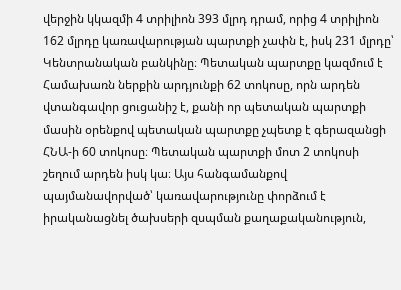վերջին կկազմի 4 տրիլիոն 393 մլրդ դրամ, որից 4 տրիլիոն 162 մլրդը կառավարության պարտքի չափն է, իսկ 231 մլրդը՝ Կենտրանական բանկինը։ Պետական պարտքը կազմում է Համախառն ներքին արդյունքի 62 տոկոսը, որն արդեն վտանգավոր ցուցանիշ է, քանի որ պետական պարտքի մասին օրենքով պետական պարտքը չպետք է գերազանցի ՀՆԱ-ի 60 տոկոսը։ Պետական պարտքի մոտ 2 տոկոսի շեղում արդեն իսկ կա։ Այս հանգամանքով պայմանավորված՝ կառավարությունը փորձում է իրականացնել ծախսերի զսպման քաղաքականություն,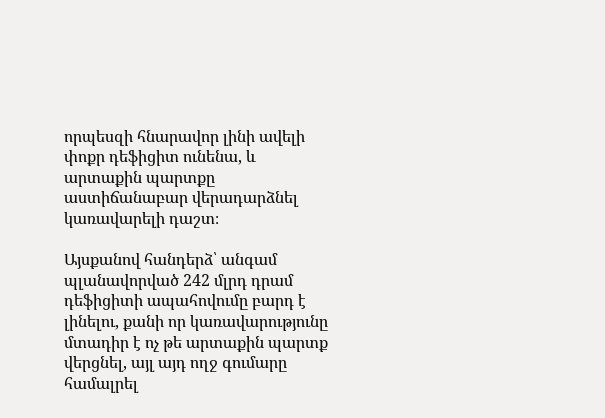որպեսզի հնարավոր լինի ավելի փոքր դեֆիցիտ ունենա, և արտաքին պարտքը աստիճանաբար վերադարձնել կառավարելի դաշտ։

Այսքանով հանդերձ՝ անգամ պլանավորված 242 մլրդ դրամ դեֆիցիտի ապահովումը բարդ է լինելու, քանի որ կառավարությունը մտադիր է ոչ թե արտաքին պարտք վերցնել, այլ այդ ողջ գումարը համալրել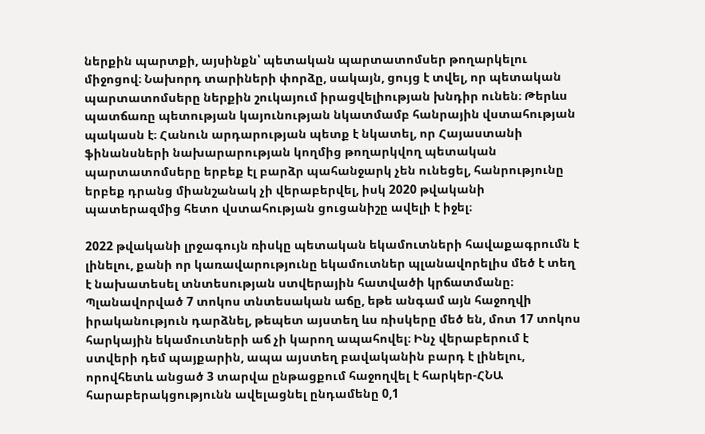ներքին պարտքի, այսինքն՝ պետական պարտատոմսեր թողարկելու միջոցով։ Նախորդ տարիների փորձը, սակայն, ցույց է տվել, որ պետական պարտատոմսերը ներքին շուկայում իրացվելիության խնդիր ունեն։ Թերևս պատճառը պետության կայունության նկատմամբ հանրային վստահության պակասն է։ Հանուն արդարության պետք է նկատել, որ Հայաստանի ֆինանսների նախարարության կողմից թողարկվող պետական պարտատոմսերը երբեք էլ բարձր պահանջարկ չեն ունեցել, հանրությունը երբեք դրանց միանշանակ չի վերաբերվել, իսկ 2020 թվականի պատերազմից հետո վստահության ցուցանիշը ավելի է իջել։

2022 թվականի լրջագույն ռիսկը պետական եկամուտների հավաքագրումն է լինելու, քանի որ կառավարությունը եկամուտներ պլանավորելիս մեծ է տեղ է նախատեսել տնտեսության ստվերային հատվածի կրճատմանը։ Պլանավորված 7 տոկոս տնտեսական աճը, եթե անգամ այն հաջողվի իրականություն դարձնել, թեպետ այստեղ ևս ռիսկերը մեծ են, մոտ 17 տոկոս հարկային եկամուտների աճ չի կարող ապահովել։ Ինչ վերաբերում է ստվերի դեմ պայքարին, ապա այստեղ բավականին բարդ է լինելու, որովհետև անցած 3 տարվա ընթացքում հաջողվել է հարկեր-ՀՆԱ հարաբերակցությունն ավելացնել ընդամենը 0,1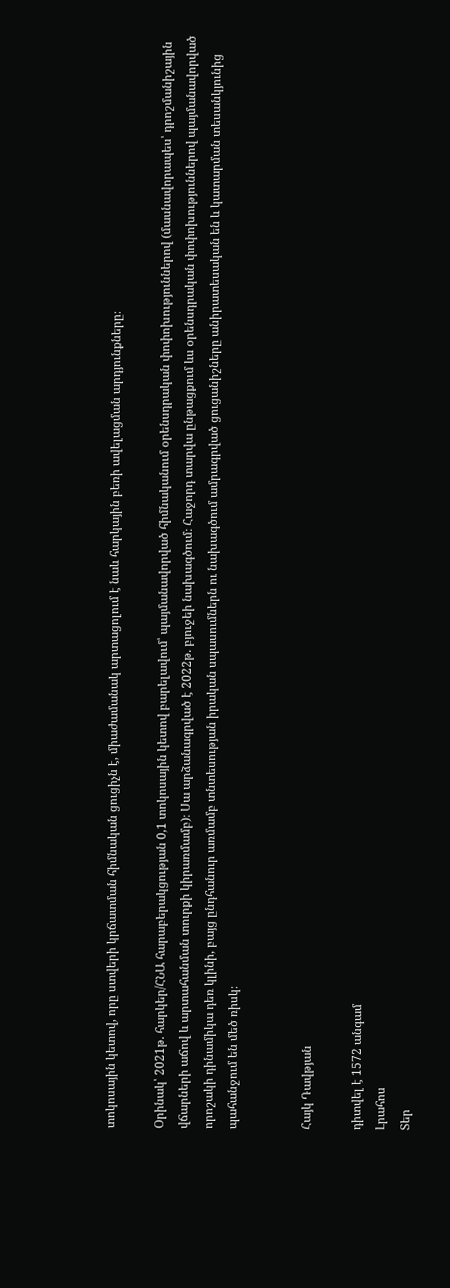տոկոսային կետով, որը ստվերի կրճատման հիմնական ցուցիչն է, միաժամանակ արտացոլում է նաև հարկային բեռի ավելացման արդյունքները։

Օրինակ՝ 2021թ. հարկեր/ՀՆԱ հարաբերակցության 0,1 տոկոսային կետով բարելավում՝ պայմանավորված հիմնականում օրենսդրական փոփոխություններով (մասնավորապես՝ դրոշմանիշային վճարների աճով և արտահանման տուրքի կիրառմամբ)։ Սա արձանագրված է 2022թ. բյուջեի նախագծում։ Հաջորդ տարվա ընթացքում ևս օրենսդրական փոփոխություններով պայմանավորված որոշակի դինամիկա դեռ կլինի, բայց ընդհանուր առմամբ տնտեսության իրական սպասումներն ու նախագծում ամրագրված ցուցանիշները անիրատեսական են և կատարման տեսանկյունից պահանջում են մեծ ռիսկ։


Հայկ Դավթյան

դիտվել է 1572 անգամ
Լրահոս
Տեր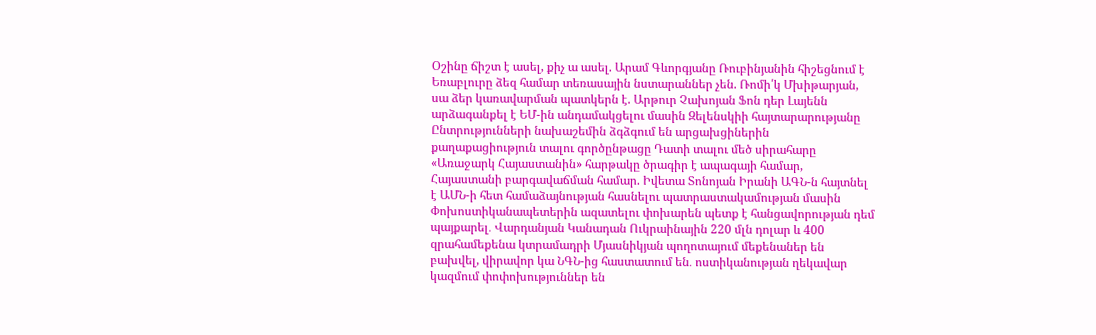Օշինը ճիշտ է ասել, քիչ ա ասել. Արամ Գևորգյանը Ռուբինյանին հիշեցնում է Եռաբլուրը ձեզ համար տեռասային նստարաններ չեն. Ռոմի՛կ Մխիթարյան, սա ձեր կառավարման պատկերն է. Արթուր Չախոյան Ֆոն դեր Լայենն արձագանքել է ԵՄ-ին անդամակցելու մասին Զելենսկիի հայտարարությանը Ընտրությունների նախաշեմին ձգձգում են արցախցիներին քաղաքացիություն տալու գործընթացը Դատի տալու մեծ սիրահարը  «Առաջարկ Հայաստանին» հարթակը ծրագիր է ապագայի համար, Հայաստանի բարգավաճման համար. Իվետա Տոնոյան Իրանի ԱԳՆ-ն հայտնել է ԱՄՆ-ի հետ համաձայնության հասնելու պատրաստակամության մասին Փոխոստիկանապետերին ազատելու փոխարեն պետք է հանցավորության դեմ պայքարել․ Վարդանյան Կանադան Ուկրաինային 220 մլն դոլար և 400 զրահամեքենա կտրամադրի Մյասնիկյան պողոտայում մեքենաներ են բախվել, վիրավոր կա ՆԳՆ-ից հաստատում են․ ոստիկանության ղեկավար կազմում փոփոխություններ են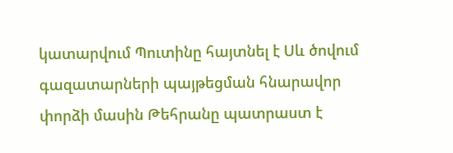կատարվում Պուտինը հայտնել է Սև ծովում գազատարների պայթեցման հնարավոր փորձի մասին Թեհրանը պատրաստ է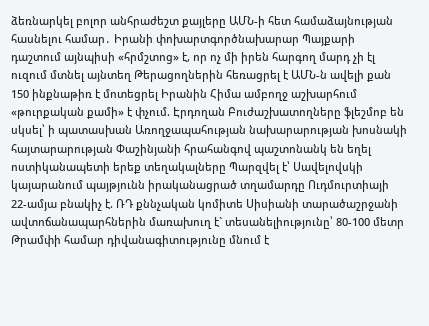ձեռնարկել բոլոր անհրաժեշտ քայլերը ԱՄՆ-ի հետ համաձայնության հասնելու համար․ Իրանի փոխարտգործնախարար Պայքարի դաշտում այնպիսի «հրմշտոց» է, որ ոչ մի իրեն հարգող մարդ չի էլ ուզում մտնել այնտեղ Թերացողներին հեռացրել է ԱՄՆ-ն ավելի քան 150 ինքնաթիռ է մոտեցրել Իրանին Հիմա ամբողջ աշխարհում «թուրքական քամի» է փչում. Էրդողան Բուժաշխատողները ֆլեշմոբ են սկսել՝ ի պատասխան Առողջապահության նախարարության խոսնակի հայտարարության Փաշինյանի հրահանգով պաշտոնանկ են եղել ոստիկանապետի երեք տեղակալները Պարզվել է՝ Սավելովսկի կայարանում պայթյունն իրականացրած տղամարդը Ուդմուրտիայի 22-ամյա բնակիչ է. ՌԴ քննչական կոմիտե Սիսիանի տարածաշրջանի ավտոճանապարհներին մառախուղ է` տեսանելիությունը՝ 80-100 մետր Թրամփի համար դիվանագիտությունը մնում է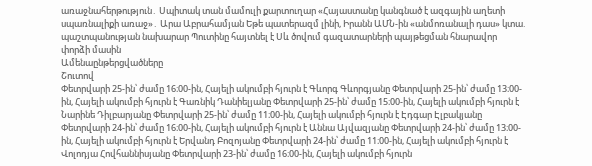առաջնահերթություն․ Սպիտակ տան մամուլի քարտուղար «Հայաստանը կանգնած է ազգային աղետի սպառնալիքի առաջ»․ Արա Աբրահամյան Եթե պատերազմ լինի, Իրանն ԱՄՆ-ին «անմոռանալի դաս» կտա. պաշտպանության նախարար Պուտինը հայտնել է Սև ծովում գազատարների պայթեցման հնարավոր փորձի մասին
Ամենաընթերցվածները
Շուտով
Փետրվարի 25-ին՝ ժամը 16։00-ին, Հայելի ակումբի հյուրն է Գևորգ Գևորգյանը Փետրվարի 25-ին՝ ժամը 13։00-ին, Հայելի ակումբի հյուրն է Գառնիկ Դանիելյանը Փետրվարի 25-ին՝ ժամը 15։00-ին, Հայելի ակումբի հյուրն է Նարինե Դիլբարյանը Փետրվարի 25-ին՝ ժամը 11։00-ին, Հայելի ակումբի հյուրն է Էդգար Էլբակյանը Փետրվարի 24-ին՝ ժամը 16։00-ին, Հայելի ակումբի հյուրն է Աննա Այվազյանը Փետրվարի 24-ին՝ ժամը 13։00-ին, Հայելի ակումբի հյուրն է Երվանդ Բոզոյանը Փետրվարի 24-ին՝ ժամը 11։00-ին, Հայելի ակումբի հյուրն է Վոլոդյա Հովհաննիսյանը Փետրվարի 23-ին՝ ժամը 16։00-ին, Հայելի ակումբի հյուրն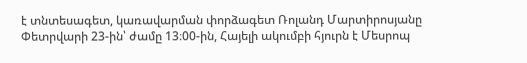է տնտեսագետ, կառավարման փորձագետ Ռոլանդ Մարտիրոսյանը Փետրվարի 23-ին՝ ժամը 13։00-ին, Հայելի ակումբի հյուրն է Մեսրոպ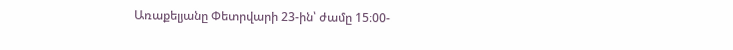Առաքելյանը Փետրվարի 23-ին՝ ժամը 15։00-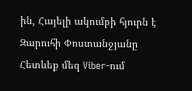ին, Հայելի ակումբի հյուրն է Զարուհի Փոստանջյանը
Հետևեք մեզ Viber-ում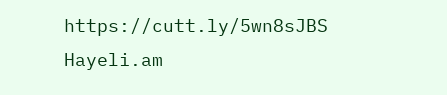https://cutt.ly/5wn8sJBS
Hayeli.am